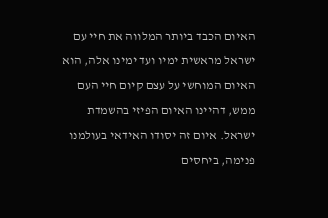האיום הכבד ביותר המלווה את חיי עם ישראל מראשית ימיו ועד ימינו אלה, הוא האיום המוחשי על עצם קיום חיי העם ממש, דהיינו האיום הפיזי בהשמדת ישראל. איום זה יסודו האידאי בעולמנו פנימה, ביחסים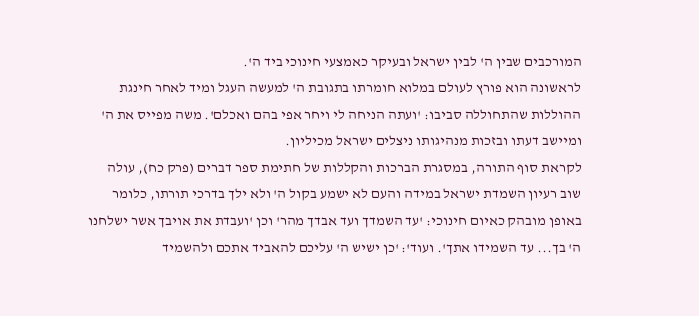המורכבים שבין ה' לבין ישראל ובעיקר כאמצעי חינוכי ביד ה'.
לראשונה הוא פורץ לעולם במלוא חומרתו בתגובת ה' למעשה העגל ומיד לאחר חינגת ההוללות שהתחוללה סביבו: 'ועתה הניחה לי ויחר אפי בהם ואכלם'. משה מפייס את ה' ומיישב דעתו ובזכות מנהיגותו ניצלים ישראל מכיליון.
לקראת סוף התורה, במסגרת הברכות והקללות של חתימת ספר דברים (פרק כח), עולה שוב רעיון השמדת ישראל במידה והעם לא ישמע בקול ה' ולא ילך בדרכי תורתו, כלומר באופן מובהק כאיום חינוכי: 'עד השמדך ועד אבדך מהר' וכן 'ועבדת את אויבך אשר ישלחנו ה' בך... עד השמידו אתך'. ועוד': 'כן ישיש ה' עליכם להאביד אתכם ולהשמיד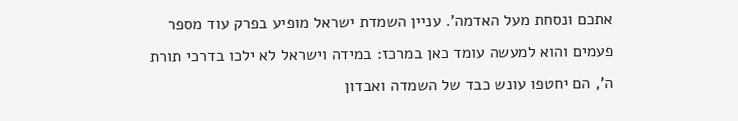אתכם ונסחת מעל האדמה'. עניין השמדת ישראל מופיע בפרק עוד מספר פעמים והוא למעשה עומד כאן במרכז: במידה וישראל לא ילכו בדרכי תורת ה', הם יחטפו עונש כבד של השמדה ואבדון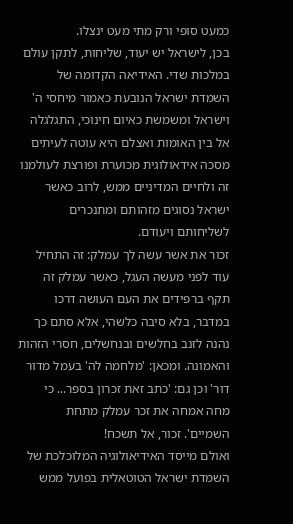כמעט סופי ורק מתי מעט ינצלו.
בכן, לישראל יש יעוד, שליחות, לתקן עולם במלכות שדי. האידיאה הקדומה של השמדת ישראל הנובעת כאמור מיחסי ה' וישראל ומשמשת כאיום חינוכי, התגלגלה אל בין האומות ואצלם היא עוטה לעיתים מסכה אידאולוגית מכוערת ופורצת לעולמנו זה ולחיים המדיניים ממש, לרוב כאשר ישראל נסוגים מזהותם ומתנכרים לשליחותם ויעודם.
זכור את אשר עשה לך עמלק: זה התחיל עוד לפני מעשה העגל, כאשר עמלק זה תקף ברפידים את העם העושה דרכו במדבר, בלא סיבה כלשהי, אלא סתם כך נהנה לזנב בחלשים ובנחשלים, חסרי הזהות והאמונה. ומכאן: 'מלחמה לה' בעמל מדור דור' וכן גם: 'כתב זאת זכרון בספר... כי מחה אמחה את זכר עמלק מתחת השמיים'. זכור, אל תשכח!
ואולם מייסד האידיאולוגיה המלוכלכת של השמדת ישראל הטוטאלית בפועל ממש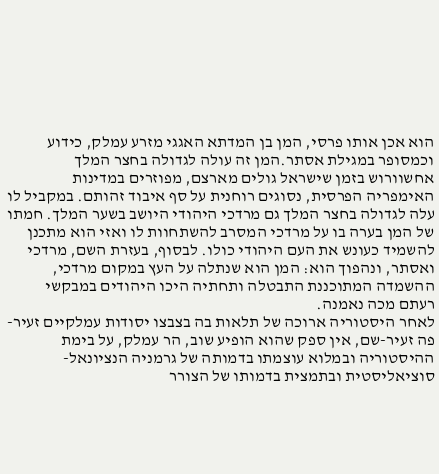הוא אכן אותו פרסי, המן בן המדתא האגגי מזרע עמלק, כידוע וכמסופר במגילת אסתר.המן זה עולה לגדולה בחצר המלך אחשוורוש בזמן שישראל גולים מארצם, מפוזרים במדינות האימפריה הפרסית, נסוגים רוחנית על סף איבוד זהותם. במקביל לו עלה לגדולה בחצר המלך גם מרדכי היהודי היושב בשער המלך. חמתו של המן בערה בו על מרדכי המסרב להשתחוות לו ואזי הוא מתכנן להשמיד כעונש את העם היהודי כולו. לבסוף, בעזרת השם, מרדכי ואסתר, ונהפוך הוא: המן הוא שנתלה על העץ במקום מרדכי, ההשמדה המתוכננת התבטלה ותחתיה היכו היהודים במבקשי רעתם מכה נאמנה.
לאחר היסטוריה ארוכה של תלאות בה בצבצו יסודות עמלקיים זעיר-פה זעיר-שם, אין ספק שהוא הופיע שוב, הר עמלק, על בימת ההיסטוריה ובמלוא עוצמתו בדמותה של גרמניה הנציונאל-סוציאליסטית ובתמצית בדמותו של הצורר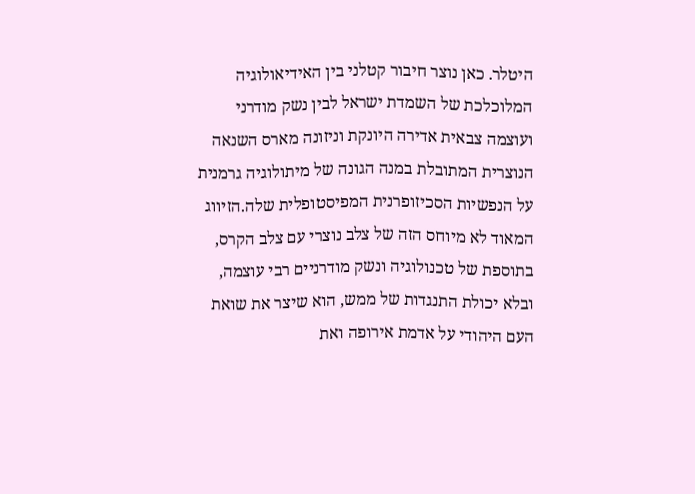היטלר. כאן נוצר חיבור קטלני בין האידיאולוגיה המלוכלכת של השמדת ישראל לבין נשק מודרני ועוצמה צבאית אדירה היונקת וניזונה מארס השנאה הנוצרית המתובלת במנה הגונה של מיתולוגיה גרמנית על הנפשיות הסכיזופרנית המפיסטופלית שלה.הזיווג המאוד לא מיוחס הזה של צלב נוצרי עם צלב הקרס, בתוספת של טכנולוגיה ונשק מודרניים רבי עוצמה, ובלא יכולת התנגדות של ממש, הוא שיצר את שואת העם היהודי על אדמת אירופה ואת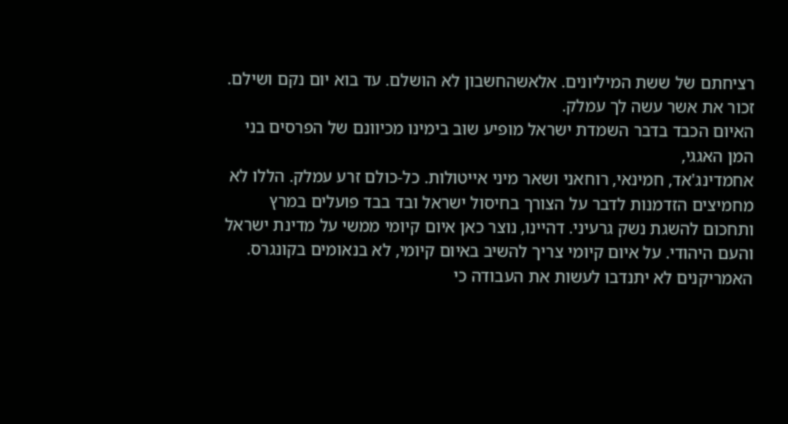רציחתם של ששת המיליונים. אלאשהחשבון לא הושלם. עד בוא יום נקם ושילם. זכור את אשר עשה לך עמלק.
האיום הכבד בדבר השמדת ישראל מופיע שוב בימינו מכיוונם של הפרסים בני המן האגגי,
אחמדינג'אד, חמינאי, רוחאני ושאר מיני אייטולות. כל-כולם זרע עמלק. הללו לא מחמיצים הזדמנות לדבר על הצורך בחיסול ישראל ובד בבד פועלים במרץ ותחכום להשגת נשק גרעיני. דהיינו, נוצר כאן איום קיומי ממשי על מדינת ישראל והעם היהודי. על איום קיומי צריך להשיב באיום קיומי, לא בנאומים בקונגרס. האמריקנים לא יתנדבו לעשות את העבודה כי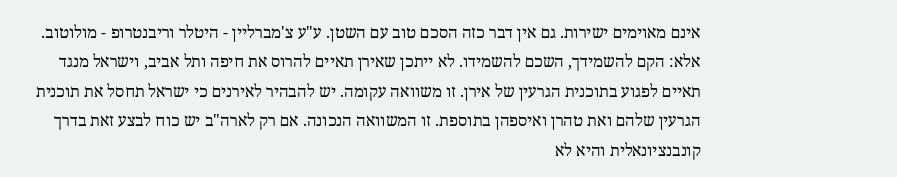אינם מאוימים ישירות. גם אין דבר כזה הסכם טוב עם השטן. ע"ע צ'מברליין - היטלר וריבנטרופ - מולוטוב. אלא: הקם להשמידך, השכם להשמידו. לא ייתכן שאירן תאיים להרוס את חיפה ותל אביב, וישראל מנגד תאיים לפגוע בתוכנית הגרעין של אירן. זו משוואה עקומה. יש להבהיר לאירנים כי ישראל תחסל את תוכנית הגרעין שלהם ואת טהרן ואיספהן בתוספת. זו המשוואה הנכונה. אם רק לארה"ב יש כוח לבצע זאת בדרך קונבנציונאלית והיא לא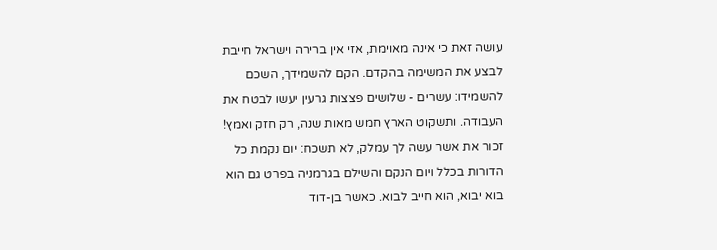עושה זאת כי אינה מאוימת, אזי אין ברירה וישראל חייבת לבצע את המשימה בהקדם. הקם להשמידך, השכם להשמידו: עשרים - שלושים פצצות גרעין יעשו לבטח את העבודה. ותשקוט הארץ חמש מאות שנה, רק חזק ואמץ!
זכור את אשר עשה לך עמלק, לא תשכח: יום נקמת כל הדורות בכלל ויום הנקם והשילם בגרמניה בפרט גם הוא בוא יבוא, הוא חייב לבוא. כאשר בן-דוד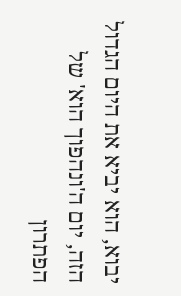יבוא, הוא יביא את היום הגדול הזה, יום ה'ונהפוך הוא' של הפתרון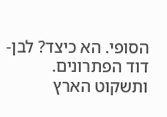הסופי. הא כיצד? לבן-דוד הפתרונים. ותשקוט הארץ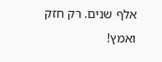אלף שנים. רק חזק ואמץ!